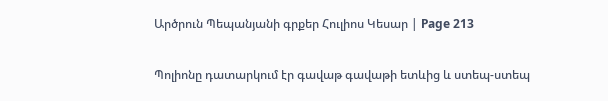Արծրուն Պեպանյանի գրքեր Հուլիոս Կեսար | Page 213

Պոլիոնը դատարկում էր գավաթ գավաթի ետևից և ստեպ-ստեպ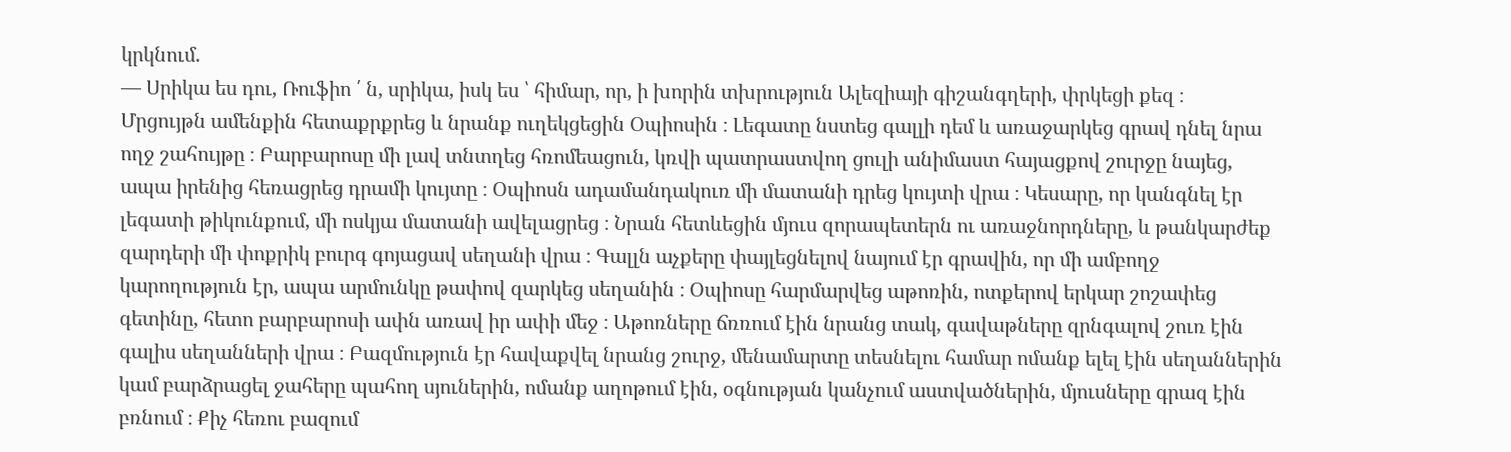կրկնում.
— Սրիկա ես դու, Ռուֆիո ՛ ն, սրիկա, իսկ ես ՝ հիմար, որ, ի խորին տխրություն Ալեզիայի գիշանգղերի, փրկեցի քեզ ։
Մրցույթն ամենքին հետաքրքրեց և նրանք ուղեկցեցին Օպիոսին ։ Լեգատը նստեց գալլի դեմ և առաջարկեց գրավ դնել նրա ողջ շահույթը ։ Բարբարոսը մի լավ տնտղեց հռոմեացուն, կռվի պատրաստվող ցուլի անիմաստ հայացքով շուրջը նայեց, ապա իրենից հեռացրեց դրամի կույտը ։ Օպիոսն ադամանդակուռ մի մատանի դրեց կույտի վրա ։ Կեսարը, որ կանգնել էր լեգատի թիկունքում, մի ոսկյա մատանի ավելացրեց ։ Նրան հետևեցին մյուս զորապետերն ու առաջնորդները, և թանկարժեք զարդերի մի փոքրիկ բուրգ գոյացավ սեղանի վրա ։ Գալլն աչքերը փայլեցնելով նայում էր գրավին, որ մի ամբողջ կարողություն էր, ապա արմունկը թափով զարկեց սեղանին ։ Օպիոսը հարմարվեց աթոռին, ոտքերով երկար շոշափեց գետինը, հետո բարբարոսի ափն առավ իր ափի մեջ ։ Աթոռները ճռռում էին նրանց տակ, գավաթները զրնգալով շուռ էին գալիս սեղանների վրա ։ Բազմություն էր հավաքվել նրանց շուրջ, մենամարտը տեսնելու համար ոմանք ելել էին սեղաններին կամ բարձրացել ջահերը պահող սյուներին, ոմանք աղոթում էին, օգնության կանչում աստվածներին, մյուսները գրազ էին բռնում ։ Քիչ հեռու բազում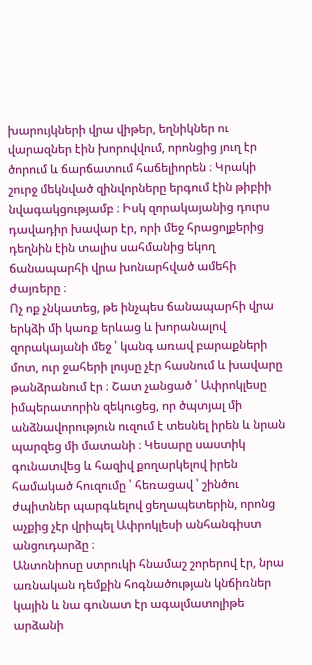խարույկների վրա վիթեր, եղնիկներ ու վարազներ էին խորովվում, որոնցից յուղ էր ծորում և ճարճատում հաճելիորեն ։ Կրակի շուրջ մեկնված զինվորները երգում էին թիբիի նվագակցությամբ ։ Իսկ զորակայանից դուրս դավադիր խավար էր, որի մեջ հրացոլքերից դեղնին էին տալիս սահմանից եկող ճանապարհի վրա խոնարհված ամեհի ժայռերը ։
Ոչ ոք չնկատեց, թե ինչպես ճանապարհի վրա երկձի մի կառք երևաց և խորանալով զորակայանի մեջ ՝ կանգ առավ բարաքների մոտ, ուր ջահերի լույսը չէր հասնում և խավարը թանձրանում էր ։ Շատ չանցած ՝ Ափրոկլեսը իմպերատորին զեկուցեց, որ ծպտյալ մի անձնավորություն ուզում է տեսնել իրեն և նրան պարզեց մի մատանի ։ Կեսարը սաստիկ գունատվեց և հազիվ քողարկելով իրեն համակած հուզումը ՝ հեռացավ ՝ շինծու ժպիտներ պարգևելով ցեղապետերին, որոնց աչքից չէր վրիպել Ափրոկլեսի անհանգիստ անցուդարձը ։
Անտոնիոսը ստրուկի հնամաշ շորերով էր, նրա առնական դեմքին հոգնածության կնճիռներ կային և նա գունատ էր ագալմատոլիթե արձանի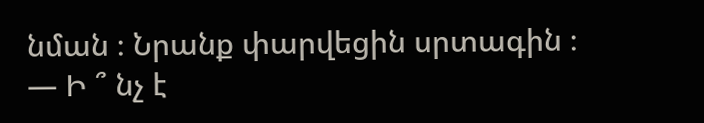նման ։ Նրանք փարվեցին սրտագին ։
— Ի ՞ նչ է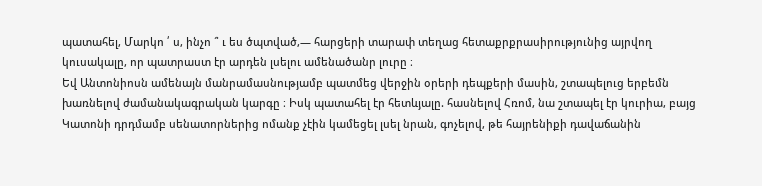պատահել, Մարկո ՛ ս, ինչո ՞ ւ ես ծպտված,— հարցերի տարափ տեղաց հետաքրքրասիրությունից այրվող կուսակալը, որ պատրաստ էր արդեն լսելու ամենածանր լուրը ։
Եվ Անտոնիոսն ամենայն մանրամասնությամբ պատմեց վերջին օրերի դեպքերի մասին, շտապելուց երբեմն խառնելով ժամանակագրական կարգը ։ Իսկ պատահել էր հետևյալը. հասնելով Հռոմ, նա շտապել էր կուրիա, բայց Կատոնի դրդմամբ սենատորներից ոմանք չէին կամեցել լսել նրան, գոչելով, թե հայրենիքի դավաճանին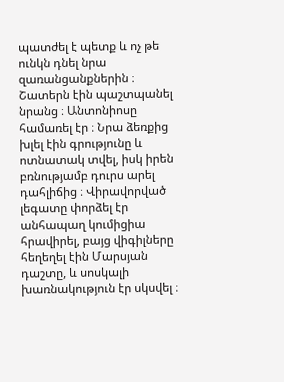պատժել է պետք և ոչ թե ունկն դնել նրա զառանցանքներին ։ Շատերն էին պաշտպանել նրանց ։ Անտոնիոսը համառել էր ։ Նրա ձեռքից խլել էին գրությունը և ոտնատակ տվել, իսկ իրեն բռնությամբ դուրս արել դահլիճից ։ Վիրավորված լեգատը փորձել էր անհապաղ կումիցիա հրավիրել, բայց վիգիլները հեղեղել էին Մարսյան դաշտը, և սոսկալի խառնակություն էր սկսվել ։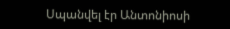Սպանվել էր Անտոնիոսի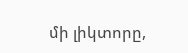մի լիկտորը,